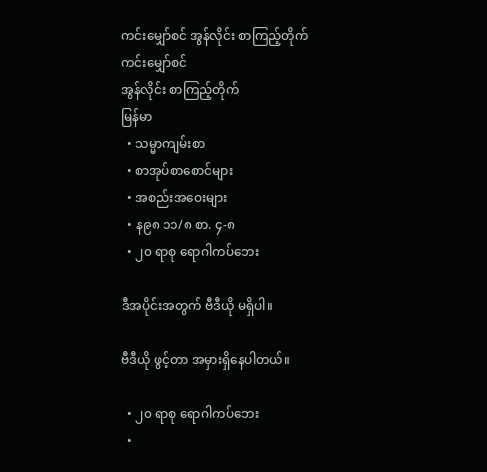ကင်းမျှော်စင် အွန်လိုင်း စာကြည့်တိုက်
ကင်းမျှော်စင်
အွန်လိုင်း စာကြည့်တိုက်
မြန်မာ
  • သမ္မာကျမ်းစာ
  • စာအုပ်စာစောင်များ
  • အစည်းအဝေးများ
  • န၉၈ ၁၁/၈ စာ. ၄-၈
  • ၂၀ ရာစု ရောဂါကပ်ဘေး

ဒီအပိုင်းအတွက် ဗီဒီယို မရှိပါ။

ဗီဒီယို ဖွင့်တာ အမှားရှိနေပါတယ်။

  • ၂၀ ရာစု ရောဂါကပ်ဘေး
  •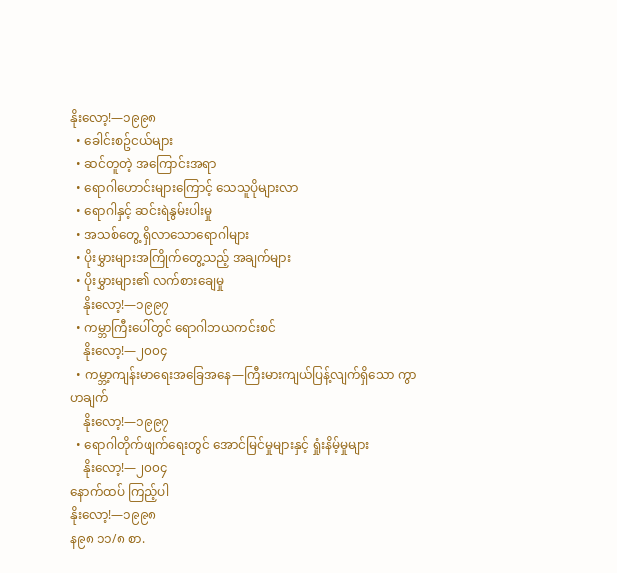နိုးလော့!—၁၉၉၈
  • ခေါင်းစဥ်ငယ်များ
  • ဆင်တူတဲ့ အကြောင်းအရာ
  • ရောဂါဟောင်းများကြောင့် သေသူပိုများလာ
  • ရောဂါနှင့် ဆင်းရဲနွမ်းပါးမှု
  • အသစ်တွေ့ ရှိလာသောရောဂါများ
  • ပိုးမွှားများအကြိုက်တွေ့သည့် အချက်များ
  • ပိုးမွှားများ၏ လက်စားချေမှု
    နိုးလော့!—၁၉၉၇
  • ကမ္ဘာကြီးပေါ်တွင် ရောဂါဘယကင်းစင်
    နိုးလော့!—၂၀၀၄
  • ကမ္ဘာ့ကျန်းမာရေးအခြေအနေ—ကြီးမားကျယ်ပြန့်လျက်ရှိသော ကွာဟချက်
    နိုးလော့!—၁၉၉၇
  • ရောဂါတိုက်ဖျက်ရေးတွင် အောင်မြင်မှုများနှင့် ရှုံးနိမ့်မှုများ
    နိုးလော့!—၂၀၀၄
နောက်ထပ် ကြည့်ပါ
နိုးလော့!—၁၉၉၈
န၉၈ ၁၁/၈ စာ.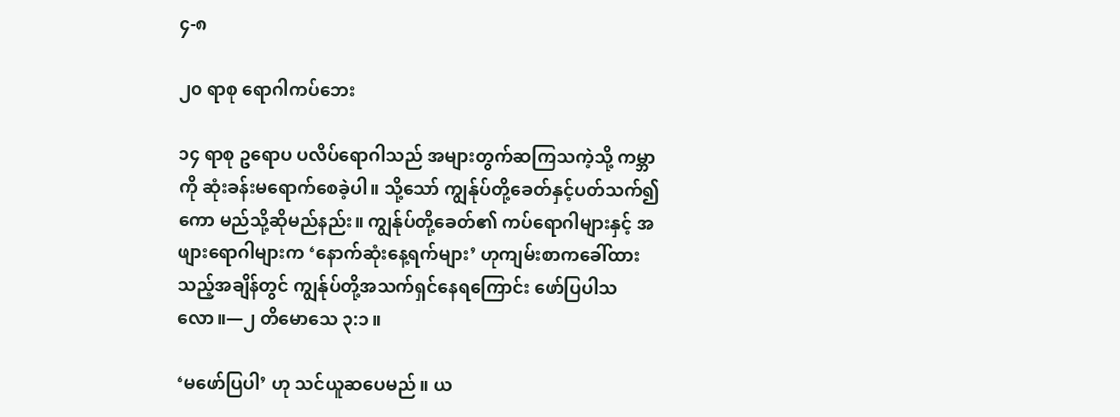၄-၈

၂၀ ရာစု ရောဂါကပ်ဘေး

၁၄ ရာစု ဥရောပ ပလိပ်ရောဂါသည် အများတွက်ဆကြသကဲ့သို့ ကမ္ဘာကို ဆုံးခန်းမရောက်စေခဲ့ပါ။ သို့သော် ကျွန်ုပ်တို့ခေတ်နှင့်ပတ်သက်၍ကော မည်သို့ဆိုမည်နည်း။ ကျွန်ုပ်တို့ခေတ်၏ ကပ်ရောဂါများနှင့် အဖျားရောဂါများက ‘နောက်ဆုံးနေ့ရက်များ’ ဟုကျမ်းစာကခေါ်ထားသည့်အချိန်တွင် ကျွန်ုပ်တို့အသက်ရှင်နေရကြောင်း ဖော်ပြပါသလော။—၂ တိမောသေ ၃:၁။

‘မဖော်ပြပါ’ ဟု သင်ယူဆပေမည်။ ယ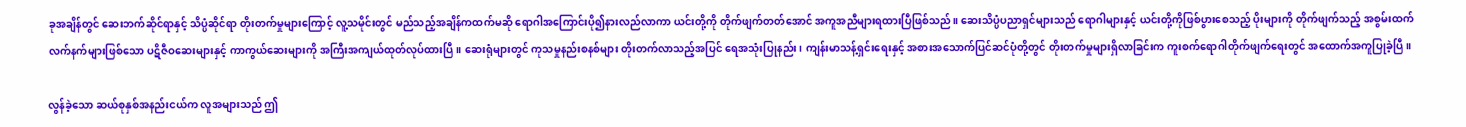ခုအချိန်တွင် ဆေးဘက်ဆိုင်ရာနှင့် သိပ္ပံဆိုင်ရာ တိုးတက်မှုများကြောင့် လူ့သမိုင်းတွင် မည်သည့်အချိန်ကထက်မဆို ရောဂါအကြောင်းပို၍နားလည်လာကာ ယင်းတို့ကို တိုက်ဖျက်တတ်အောင် အကူအညီများရထားပြီဖြစ်သည်။ ဆေးသိပ္ပံပညာရှင်များသည် ရောဂါများနှင့် ယင်းတို့ကိုဖြစ်ပွားစေသည့် ပိုးများကို တိုက်ဖျက်သည့် အစွမ်းထက်လက်နက်များဖြစ်သော ပဋိဇီဝဆေးများနှင့် ကာကွယ်ဆေးများကို အကြီးအကျယ်ထုတ်လုပ်ထားပြီ။ ဆေးရုံများတွင် ကုသမှုနည်းစနစ်များ တိုးတက်လာသည့်အပြင် ရေအသုံးပြုနည်း၊ ကျန်းမာသန့်ရှင်းရေးနှင့် အစားအသောက်ပြင်ဆင်ပုံတို့တွင် တိုးတက်မှုများရှိလာခြင်းက ကူးစက်ရောဂါတိုက်ဖျက်ရေးတွင် အထောက်အကူပြုခဲ့ပြီ။

လွန်ခဲ့သော ဆယ်စုနှစ်အနည်းငယ်က လူအများသည် ဤ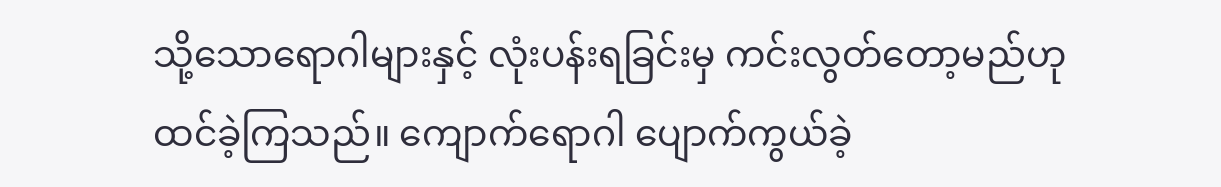သို့သောရောဂါများနှင့် လုံးပန်းရခြင်းမှ ကင်းလွတ်တော့မည်ဟု ထင်ခဲ့ကြသည်။ ကျောက်ရောဂါ ပျောက်ကွယ်ခဲ့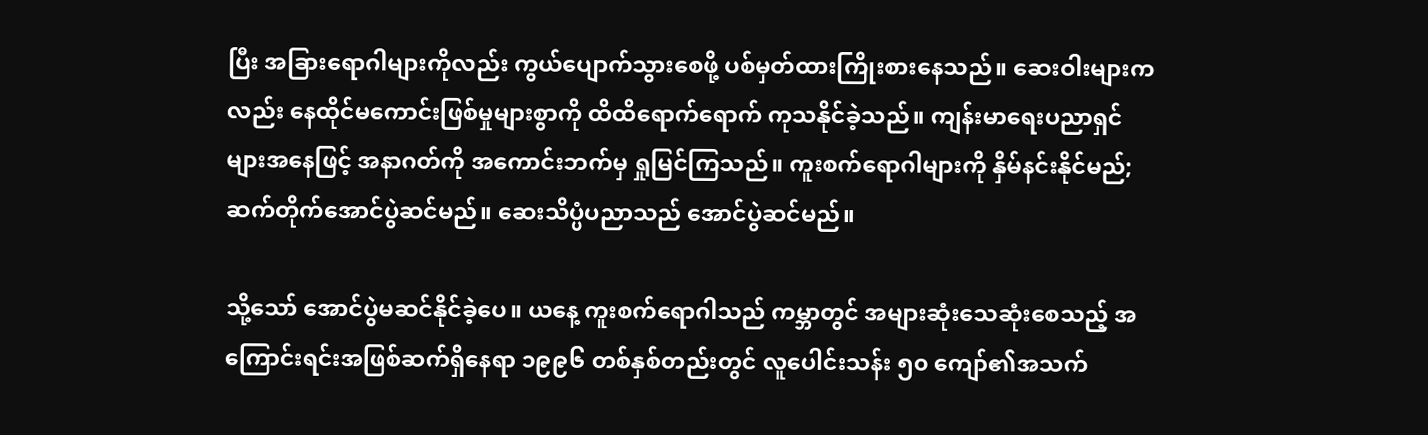ပြီး အခြားရောဂါများကိုလည်း ကွယ်ပျောက်သွားစေဖို့ ပစ်မှတ်ထားကြိုးစားနေသည်။ ဆေးဝါးများကလည်း နေထိုင်မကောင်းဖြစ်မှုများစွာကို ထိထိရောက်ရောက် ကုသနိုင်ခဲ့သည်။ ကျန်းမာရေးပညာရှင်များအနေဖြင့် အနာဂတ်ကို အကောင်းဘက်မှ ရှုမြင်ကြသည်။ ကူးစက်ရောဂါများကို နှိမ်နင်းနိုင်မည်; ဆက်တိုက်အောင်ပွဲဆင်မည်။ ဆေးသိပ္ပံပညာသည် အောင်ပွဲဆင်မည်။

သို့သော် အောင်ပွဲမဆင်နိုင်ခဲ့ပေ။ ယနေ့ ကူးစက်ရောဂါသည် ကမ္ဘာတွင် အများဆုံးသေဆုံးစေသည့် အကြောင်းရင်းအဖြစ်ဆက်ရှိနေရာ ၁၉၉၆ တစ်နှစ်တည်းတွင် လူပေါင်းသန်း ၅၀ ကျော်၏အသက်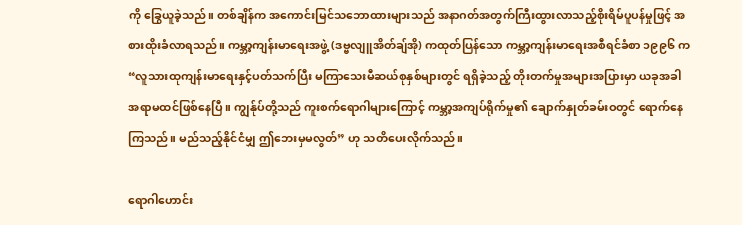ကို ခြွေယူခဲ့သည်။ တစ်ချိန်က အကောင်းမြင်သဘောထားများသည် အနာဂတ်အတွက်ကြီးထွားလာသည့်စိုးရိမ်ပူပန်မှုဖြင့် အစားထိုးခံလာရသည်။ ကမ္ဘာ့ကျန်းမာရေးအဖွဲ့ (ဒဗ္ဗလျူအိတ်ချ်အို) ကထုတ်ပြန်သော ကမ္ဘာ့ကျန်းမာရေးအစီရင်ခံစာ ၁၉၉၆ က “လူသားထုကျန်းမာရေးနှင့်ပတ်သက်ပြီး မကြာသေးမီဆယ်စုနှစ်များတွင် ရရှိခဲ့သည့် တိုးတက်မှုအများအပြားမှာ ယခုအခါ အရာမထင်ဖြစ်နေပြီ။ ကျွန်ုပ်တို့သည် ကူးစက်ရောဂါများကြောင့် ကမ္ဘာ့အကျပ်ရိုက်မှု၏ ချောက်နှုတ်ခမ်းဝတွင် ရောက်နေကြသည်။ မည်သည့်နိုင်ငံမျှ ဤဘေးမှမလွတ်” ဟု သတိပေးလိုက်သည်။

ရောဂါဟောင်း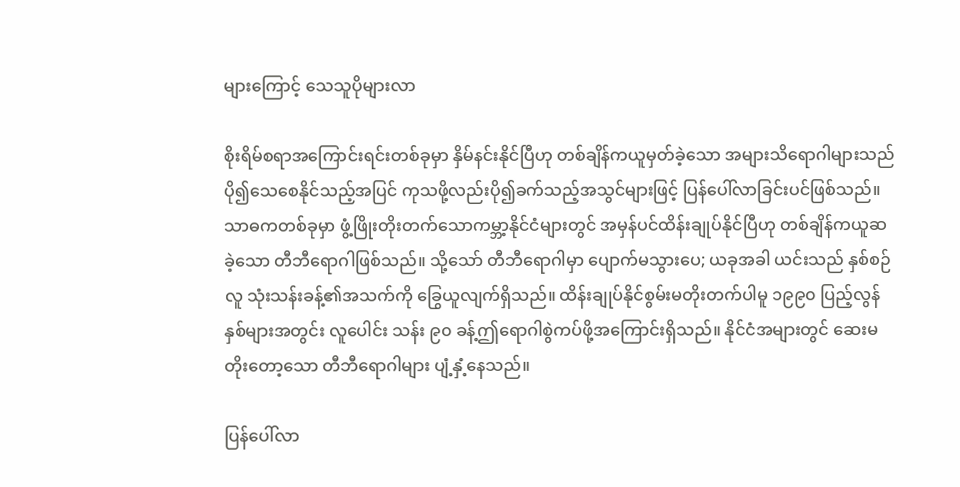များကြောင့် သေသူပိုများလာ

စိုးရိမ်စရာအကြောင်းရင်းတစ်ခုမှာ နှိမ်နင်းနိုင်ပြီဟု တစ်ချိန်ကယူမှတ်ခဲ့သော အများသိရောဂါများသည် ပို၍သေစေနိုင်သည့်အပြင် ကုသဖို့လည်းပို၍ခက်သည့်အသွင်များဖြင့် ပြန်ပေါ်လာခြင်းပင်ဖြစ်သည်။ သာဓကတစ်ခုမှာ ဖွံ့ဖြိုးတိုးတက်သောကမ္ဘာ့နိုင်ငံများတွင် အမှန်ပင်ထိန်းချုပ်နိုင်ပြီဟု တစ်ချိန်ကယူဆခဲ့သော တီဘီရောဂါဖြစ်သည်။ သို့သော် တီဘီရောဂါမှာ ပျောက်မသွားပေ; ယခုအခါ ယင်းသည် နှစ်စဉ်လူ သုံးသန်းခန့်၏အသက်ကို ခြွေယူလျက်ရှိသည်။ ထိန်းချုပ်နိုင်စွမ်းမတိုးတက်ပါမူ ၁၉၉၀ ပြည့်လွန်နှစ်များအတွင်း လူပေါင်း သန်း ၉၀ ခန့်ဤရောဂါစွဲကပ်ဖို့အကြောင်းရှိသည်။ နိုင်ငံအများတွင် ဆေးမတိုးတော့သော တီဘီရောဂါများ ပျံ့နှံ့နေသည်။

ပြန်ပေါ်လာ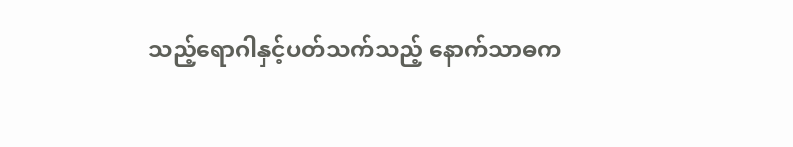သည့်ရောဂါနှင့်ပတ်သက်သည့် နောက်သာဓက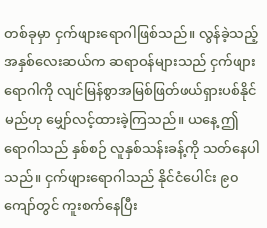တစ်ခုမှာ ငှက်ဖျားရောဂါဖြစ်သည်။ လွန်ခဲ့သည့်အနှစ်လေးဆယ်က ဆရာဝန်များသည် ငှက်ဖျားရောဂါကို လျင်မြန်စွာအမြစ်ဖြတ်ဖယ်ရှားပစ်နိုင်မည်ဟု မျှော်လင့်ထားခဲ့ကြသည်။ ယနေ့ ဤရောဂါသည် နှစ်စဉ် လူနှစ်သန်းခန့်ကို သတ်နေပါသည်။ ငှက်ဖျားရောဂါသည် နိုင်ငံပေါင်း ၉၀ ကျော်တွင် ကူးစက်နေပြီး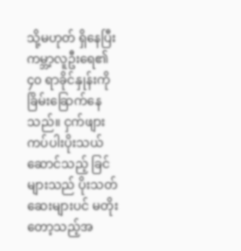သို့မဟုတ် ရှိနေပြီး ကမ္ဘာ့လူဦးရေ၏ ၄၀ ရာခိုင်နှုန်းကို ခြိမ်းခြောက်နေသည်။ ငှက်ဖျားကပ်ပါးပိုးသယ်ဆောင်သည့် ခြင်များသည် ပိုးသတ်ဆေးများပင် မတိုးတော့သည့်အ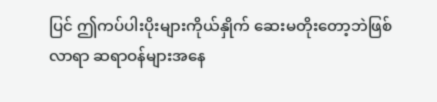ပြင် ဤကပ်ပါးပိုးများကိုယ်နှိုက် ဆေးမတိုးတော့ဘဲဖြစ်လာရာ ဆရာဝန်များအနေ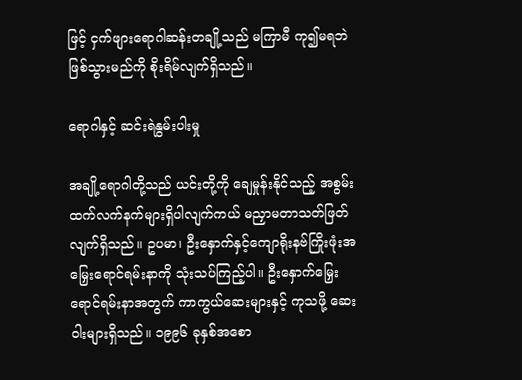ဖြင့် ငှက်ဖျားရောဂါဆန်းတချို့သည် မကြာမီ ကု၍မရဘဲဖြစ်သွားမည်ကို စိုးရိမ်လျက်ရှိသည်။

ရောဂါနှင့် ဆင်းရဲနွမ်းပါးမှု

အချို့ရောဂါတို့သည် ယင်းတို့ကို ချေမှုန်းနိုင်သည့် အစွမ်းထက်လက်နက်များရှိပါလျက်ကယ် မညှာမတာသတ်ဖြတ်လျက်ရှိသည်။ ဥပမာ၊ ဦးနှောက်နှင့်ကျောရိုးနဗ်ကြိုးဖုံးအမြှေးရောင်ရမ်းနာကို သုံးသပ်ကြည့်ပါ။ ဦးနှောက်မြှေးရောင်ရမ်းနာအတွက် ကာကွယ်ဆေးများနှင့် ကုသဖို့ ဆေးဝါးများရှိသည်။ ၁၉၉၆ ခုနှစ်အစော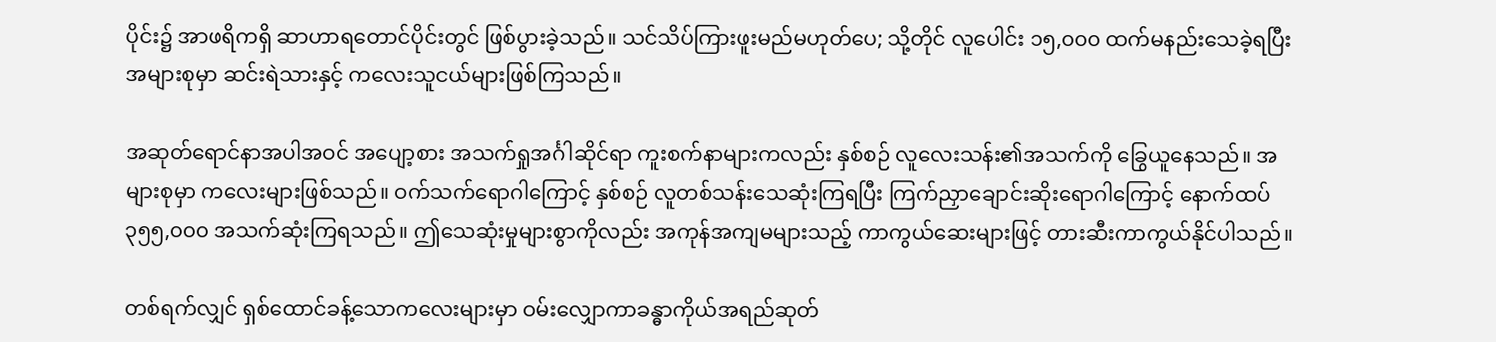ပိုင်း၌ အာဖရိကရှိ ဆာဟာရတောင်ပိုင်းတွင် ဖြစ်ပွားခဲ့သည်။ သင်သိပ်ကြားဖူးမည်မဟုတ်ပေ; သို့တိုင် လူပေါင်း ၁၅,၀၀၀ ထက်မနည်းသေခဲ့ရပြီး အများစုမှာ ဆင်းရဲသားနှင့် ကလေးသူငယ်များဖြစ်ကြသည်။

အဆုတ်ရောင်နာအပါအဝင် အပျော့စား အသက်ရှုအင်္ဂါဆိုင်ရာ ကူးစက်နာများကလည်း နှစ်စဉ် လူလေးသန်း၏အသက်ကို ခြွေယူနေသည်။ အများစုမှာ ကလေးများဖြစ်သည်။ ဝက်သက်ရောဂါကြောင့် နှစ်စဉ် လူတစ်သန်းသေဆုံးကြရပြီး ကြက်ညှာချောင်းဆိုးရောဂါကြောင့် နောက်ထပ် ၃၅၅,၀၀၀ အသက်ဆုံးကြရသည်။ ဤသေဆုံးမှုများစွာကိုလည်း အကုန်အကျမများသည့် ကာကွယ်ဆေးများဖြင့် တားဆီးကာကွယ်နိုင်ပါသည်။

တစ်ရက်လျှင် ရှစ်ထောင်ခန့်သောကလေးများမှာ ဝမ်းလျှောကာခန္ဓာကိုယ်အရည်ဆုတ်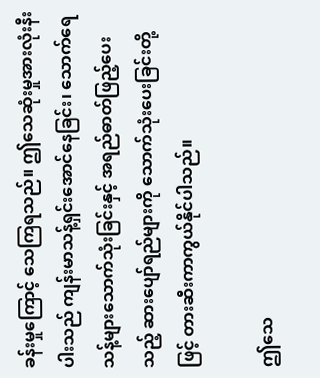ခန်းမှုကြောင့် သေကြရသည်။ ဤသေဆုံးမှုအားလုံးနီးပါးသည် ကျန်းမာသန့်ရှင်းအောင်နေခြင်း၊ သောက်ရေသန့်များသောက်သုံးခြင်းနှင့် အရည်ဓာတ်ဖြည့်ပေးသည့် ဆားပျော်ရည်များကို သောက်သုံးပေးခြင်းတို့ဖြင့် တားဆီးကာကွယ်နိုင်ပါသည်။

ဤသေ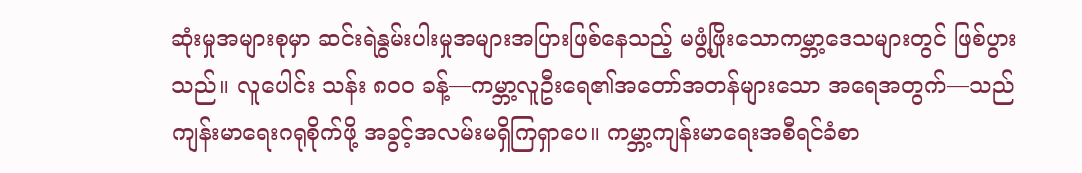ဆုံးမှုအများစုမှာ ဆင်းရဲနွမ်းပါးမှုအများအပြားဖြစ်နေသည့် မဖွံ့ဖြိုးသောကမ္ဘာ့ဒေသများတွင် ဖြစ်ပွားသည်။ လူပေါင်း သန်း ၈၀၀ ခန့်—ကမ္ဘာ့လူဦးရေ၏အတော်အတန်များသော အရေအတွက်—သည် ကျန်းမာရေးဂရုစိုက်ဖို့ အခွင့်အလမ်းမရှိကြရှာပေ။ ကမ္ဘာ့ကျန်းမာရေးအစီရင်ခံစာ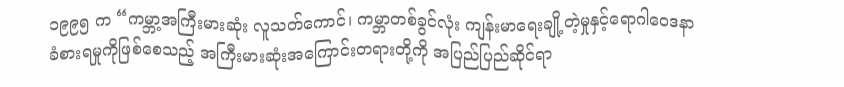၁၉၉၅ က “ကမ္ဘာ့အကြီးမားဆုံး လူသတ်ကောင်၊ ကမ္ဘာတစ်ခွင်လုံး ကျန်းမာရေးချို့တဲ့မှုနှင့်ရောဂါဝေဒနာခံစားရမှုကိုဖြစ်စေသည့် အကြီးမားဆုံးအကြောင်းတရားတို့ကို အပြည်ပြည်ဆိုင်ရာ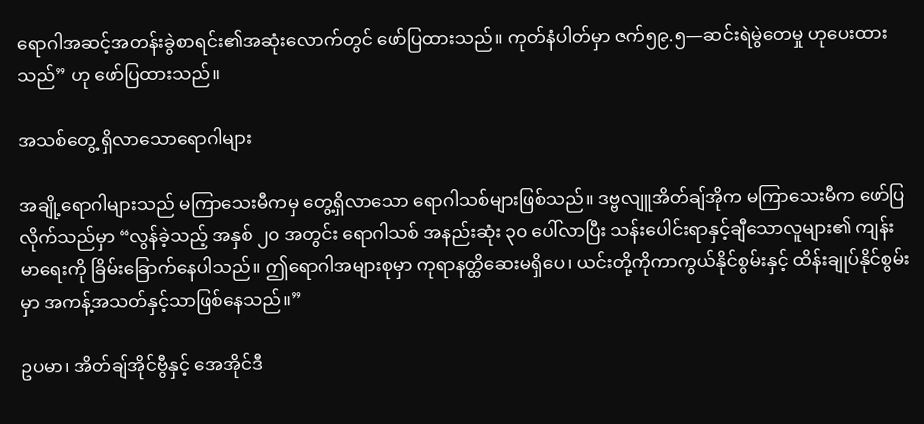ရောဂါအဆင့်အတန်းခွဲစာရင်း၏အဆုံးလောက်တွင် ဖော်ပြထားသည်။ ကုတ်နံပါတ်မှာ ဇက်၅၉.၅—ဆင်းရဲမွဲတေမှု ဟုပေးထားသည်” ဟု ဖော်ပြထားသည်။

အသစ်တွေ့ ရှိလာသောရောဂါများ

အချို့ရောဂါများသည် မကြာသေးမီကမှ တွေ့ရှိလာသော ရောဂါသစ်များဖြစ်သည်။ ဒဗ္ဗလျူအိတ်ချ်အိုက မကြာသေးမီက ဖော်ပြလိုက်သည်မှာ “လွန်ခဲ့သည့် အနှစ် ၂၀ အတွင်း ရောဂါသစ် အနည်းဆုံး ၃၀ ပေါ်လာပြီး သန်းပေါင်းရာနှင့်ချီသောလူများ၏ ကျန်းမာရေးကို ခြိမ်းခြောက်နေပါသည်။ ဤရောဂါအများစုမှာ ကုရာနတ္ထိဆေးမရှိပေ၊ ယင်းတို့ကိုကာကွယ်နိုင်စွမ်းနှင့် ထိန်းချုပ်နိုင်စွမ်းမှာ အကန့်အသတ်နှင့်သာဖြစ်နေသည်။”

ဥပမာ၊ အိတ်ချ်အိုင်ဗွီနှင့် အေအိုင်ဒီ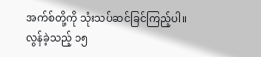အက်စ်တို့ကို သုံးသပ်ဆင်ခြင်ကြည့်ပါ။ လွန်ခဲ့သည့် ၁၅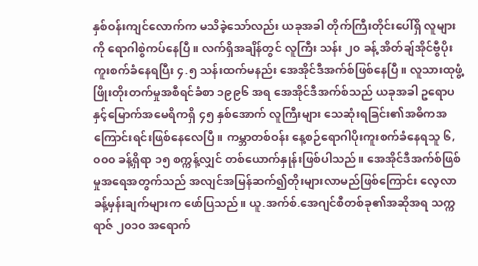နှစ်ဝန်းကျင်လောက်က မသိခဲ့သော်လည်း ယခုအခါ တိုက်ကြီးတိုင်းပေါ်ရှိ လူများကို ရောဂါစွဲကပ်နေပြီ။ လက်ရှိအချိန်တွင် လူကြီး သန်း ၂၀ ခန့် အိတ်ချ်အိုင်ဗွီပိုး ကူးစက်ခံနေရပြီး ၄.၅ သန်းထက်မနည်း အေအိုင်ဒီအက်စ်ဖြစ်နေပြီ။ လူသားထုဖွံ့ဖြိုးတိုးတက်မှုအစီရင်ခံစာ ၁၉၉၆ အရ အေအိုင်ဒီအက်စ်သည် ယခုအခါ ဥရောပနှင့်မြောက်အမေရိကရှိ ၄၅ နှစ်အောက် လူကြီးများ သေဆုံးရခြင်း၏အဓိကအကြောင်းရင်းဖြစ်နေလေပြီ။ ကမ္ဘာတစ်ဝန်း နေ့စဉ်ရောဂါပိုးကူးစက်ခံနေရသူ ၆,၀၀၀ ခန့်ရှိရာ ၁၅ စက္ကန့်လျှင် တစ်ယောက်နှုန်းဖြစ်ပါသည်။ အေအိုင်ဒီအက်စ်ဖြစ်မှုအရေအတွက်သည် အလျင်အမြန်ဆက်၍တိုးများလာမည်ဖြစ်ကြောင်း လေ့လာခန့်မှန်းချက်များက ဖော်ပြသည်။ ယူ.အက်စ်.အေဂျင်စီတစ်ခု၏အဆိုအရ သက္ကရာဇ် ၂၀၁၀ အရောက်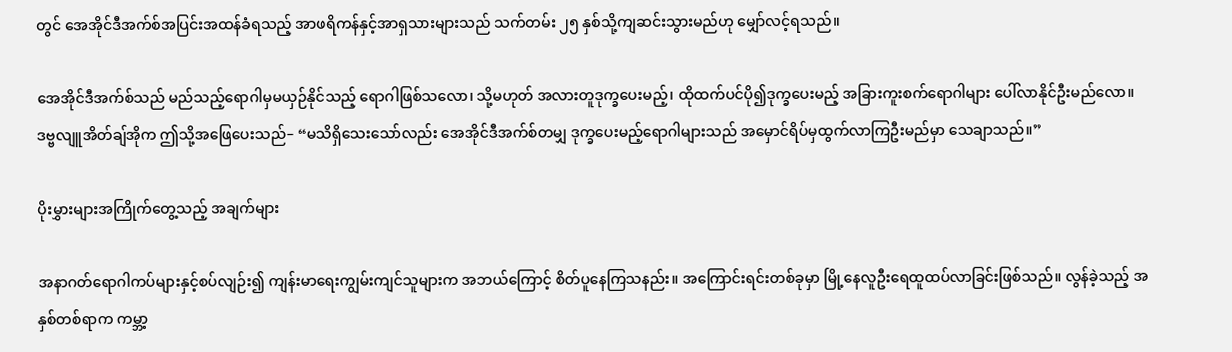တွင် အေအိုင်ဒီအက်စ်အပြင်းအထန်ခံရသည့် အာဖရိကန်နှင့်အာရှသားများသည် သက်တမ်း ၂၅ နှစ်သို့ကျဆင်းသွားမည်ဟု မျှော်လင့်ရသည်။

အေအိုင်ဒီအက်စ်သည် မည်သည့်ရောဂါမှမယှဉ်နိုင်သည့် ရောဂါဖြစ်သလော၊ သို့မဟုတ် အလားတူဒုက္ခပေးမည့်၊ ထိုထက်ပင်ပို၍ဒုက္ခပေးမည့် အခြားကူးစက်ရောဂါများ ပေါ်လာနိုင်ဦးမည်လော။ ဒဗ္ဗလျူအိတ်ချ်အိုက ဤသို့အဖြေပေးသည်– “မသိရှိသေးသော်လည်း အေအိုင်ဒီအက်စ်တမျှ ဒုက္ခပေးမည့်ရောဂါများသည် အမှောင်ရိပ်မှထွက်လာကြဦးမည်မှာ သေချာသည်။”

ပိုးမွှားများအကြိုက်တွေ့သည့် အချက်များ

အနာဂတ်ရောဂါကပ်များနှင့်စပ်လျဉ်း၍ ကျန်းမာရေးကျွမ်းကျင်သူများက အဘယ်ကြောင့် စိတ်ပူနေကြသနည်း။ အကြောင်းရင်းတစ်ခုမှာ မြို့နေလူဦးရေထူထပ်လာခြင်းဖြစ်သည်။ လွန်ခဲ့သည့် အနှစ်တစ်ရာက ကမ္ဘာ့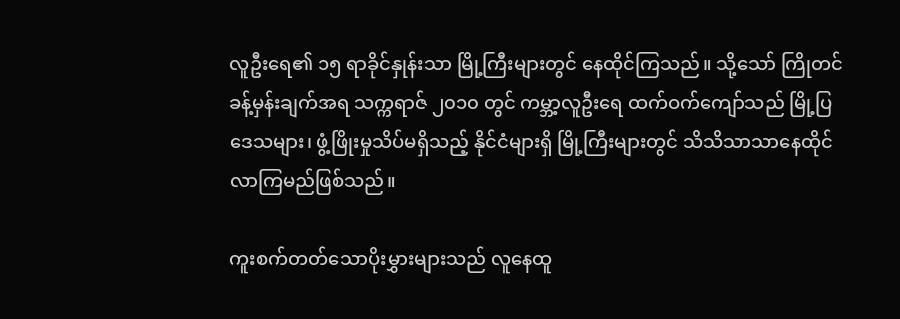လူဦးရေ၏ ၁၅ ရာခိုင်နှုန်းသာ မြို့ကြီးများတွင် နေထိုင်ကြသည်။ သို့သော် ကြိုတင်ခန့်မှန်းချက်အရ သက္ကရာဇ် ၂၀၁၀ တွင် ကမ္ဘာ့လူဦးရေ ထက်ဝက်ကျော်သည် မြို့ပြဒေသများ၊ ဖွံ့ဖြိုးမှုသိပ်မရှိသည့် နိုင်ငံများရှိ မြို့ကြီးများတွင် သိသိသာသာနေထိုင်လာကြမည်ဖြစ်သည်။

ကူးစက်တတ်သောပိုးမွှားများသည် လူနေထူ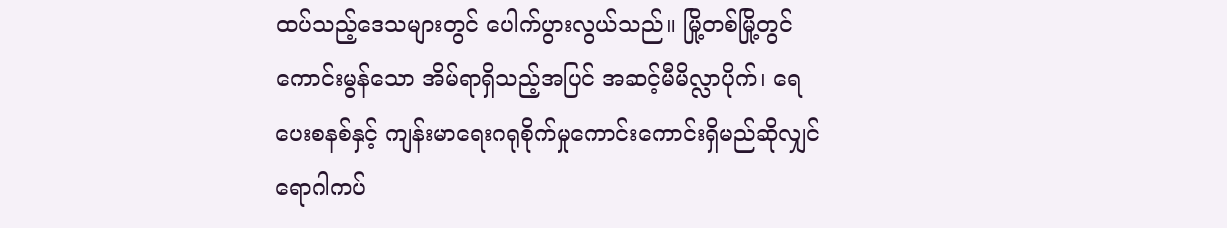ထပ်သည့်ဒေသများတွင် ပေါက်ပွားလွယ်သည်။ မြို့တစ်မြို့တွင် ကောင်းမွန်သော အိမ်ရာရှိသည့်အပြင် အဆင့်မီမိလ္လာပိုက်၊ ရေပေးစနစ်နှင့် ကျန်းမာရေးဂရုစိုက်မှုကောင်းကောင်းရှိမည်ဆိုလျှင် ရောဂါကပ်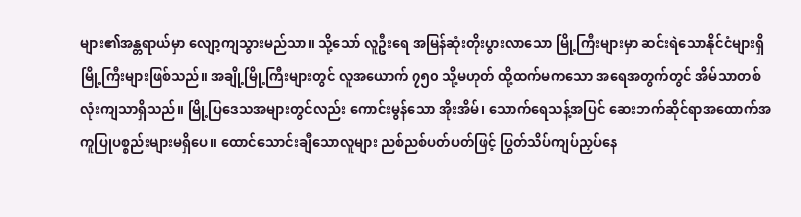များ၏အန္တရာယ်မှာ လျော့ကျသွားမည်သာ။ သို့သော် လူဦးရေ အမြန်ဆုံးတိုးပွားလာသော မြို့ကြီးများမှာ ဆင်းရဲသောနိုင်ငံများရှိ မြို့ကြီးများဖြစ်သည်။ အချို့မြို့ကြီးများတွင် လူအယောက် ၇၅၀ သို့မဟုတ် ထို့ထက်မကသော အရေအတွက်တွင် အိမ်သာတစ်လုံးကျသာရှိသည်။ မြို့ပြဒေသအများတွင်လည်း ကောင်းမွန်သော အိုးအိမ်၊ သောက်ရေသန့်အပြင် ဆေးဘက်ဆိုင်ရာအထောက်အကူပြုပစ္စည်းများမရှိပေ။ ထောင်သောင်းချီသောလူများ ညစ်ညစ်ပတ်ပတ်ဖြင့် ပြွတ်သိပ်ကျပ်ညှပ်နေ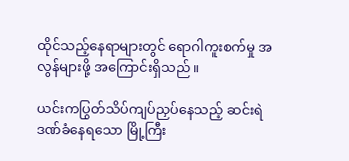ထိုင်သည့်နေရာများတွင် ရောဂါကူးစက်မှု အလွန်များဖို့ အကြောင်းရှိသည်။

ယင်းကပြွတ်သိပ်ကျပ်ညှပ်နေသည့် ဆင်းရဲဒဏ်ခံနေရသော မြို့ကြီး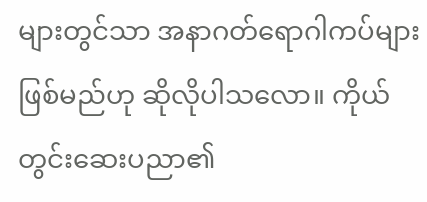များတွင်သာ အနာဂတ်ရောဂါကပ်များဖြစ်မည်ဟု ဆိုလိုပါသလော။ ကိုယ်တွင်းဆေးပညာ၏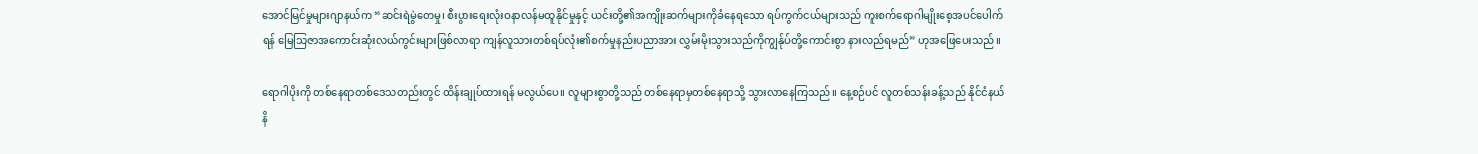အောင်မြင်မှုများဂျာနယ်က “ဆင်းရဲမွဲတေမှု၊ စီးပွားရေးလုံးဝနာလန်မထူနိုင်မှုနှင့် ယင်းတို့၏အကျိုးဆက်များကိုခံနေရသော ရပ်ကွက်ငယ်များသည် ကူးစက်ရောဂါမျိုးစေ့အပင်ပေါက်ရန် မြေသြဇာအကောင်းဆုံးလယ်ကွင်းများဖြစ်လာရာ ကျန်လူသားတစ်ရပ်လုံး၏စက်မှုနည်းပညာအား လွှမ်းမိုးသွားသည်ကိုကျွန်ုပ်တို့ကောင်းစွာ နားလည်ရမည်” ဟုအဖြေပေးသည်။

ရောဂါပိုးကို တစ်နေရာတစ်ဒေသတည်းတွင် ထိန်းချုပ်ထားရန် မလွယ်ပေ။ လူများစွာတို့သည် တစ်နေရာမှတစ်နေရာသို့ သွားလာနေကြသည်။ နေ့စဉ်ပင် လူတစ်သန်းခန့်သည် နိုင်ငံနယ်နိ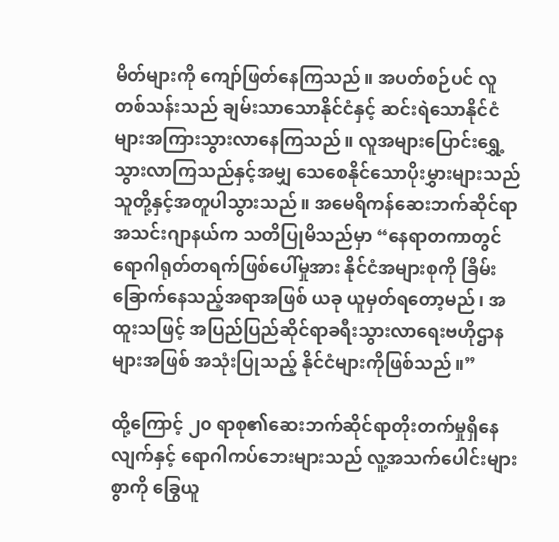မိတ်များကို ကျော်ဖြတ်နေကြသည်။ အပတ်စဉ်ပင် လူတစ်သန်းသည် ချမ်းသာသောနိုင်ငံနှင့် ဆင်းရဲသောနိုင်ငံများအကြားသွားလာနေကြသည်။ လူအများပြောင်းရွှေ့သွားလာကြသည်နှင့်အမျှ သေစေနိုင်သောပိုးမွှားများသည် သူတို့နှင့်အတူပါသွားသည်။ အမေရိကန်ဆေးဘက်ဆိုင်ရာ အသင်းဂျာနယ်က သတိပြုမိသည်မှာ “နေရာတကာတွင် ရောဂါရုတ်တရက်ဖြစ်ပေါ်မှုအား နိုင်ငံအများစုကို ခြိမ်းခြောက်နေသည့်အရာအဖြစ် ယခု ယူမှတ်ရတော့မည်၊ အထူးသဖြင့် အပြည်ပြည်ဆိုင်ရာခရီးသွားလာရေးဗဟိုဌာနများအဖြစ် အသုံးပြုသည့် နိုင်ငံများကိုဖြစ်သည်။”

ထို့ကြောင့် ၂၀ ရာစု၏ဆေးဘက်ဆိုင်ရာတိုးတက်မှုရှိနေလျက်နှင့် ရောဂါကပ်ဘေးများသည် လူ့အသက်ပေါင်းများစွာကို ခြွေယူ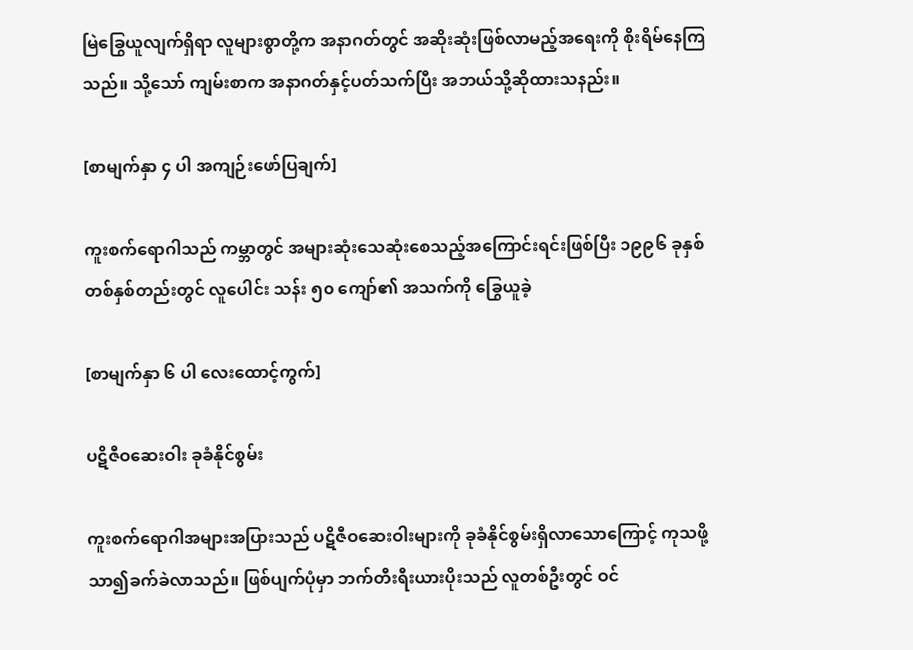မြဲခြွေယူလျက်ရှိရာ လူများစွာတို့က အနာဂတ်တွင် အဆိုးဆုံးဖြစ်လာမည့်အရေးကို စိုးရိမ်နေကြသည်။ သို့သော် ကျမ်းစာက အနာဂတ်နှင့်ပတ်သက်ပြီး အဘယ်သို့ဆိုထားသနည်း။

[စာမျက်နှာ ၄ ပါ အကျဉ်းဖော်ပြချက်]

ကူးစက်ရောဂါသည် ကမ္ဘာတွင် အများဆုံးသေဆုံးစေသည့်အကြောင်းရင်းဖြစ်ပြီး ၁၉၉၆ ခုနှစ်တစ်နှစ်တည်းတွင် လူပေါင်း သန်း ၅၀ ကျော်၏ အသက်ကို ခြွေယူခဲ့

[စာမျက်နှာ ၆ ပါ လေးထောင့်ကွက်]

ပဋိဇီဝဆေးဝါး ခုခံနိုင်စွမ်း

ကူးစက်ရောဂါအများအပြားသည် ပဋိဇီဝဆေးဝါးများကို ခုခံနိုင်စွမ်းရှိလာသောကြောင့် ကုသဖို့သာ၍ခက်ခဲလာသည်။ ဖြစ်ပျက်ပုံမှာ ဘက်တီးရီးယားပိုးသည် လူတစ်ဦးတွင် ဝင်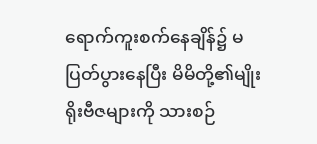ရောက်ကူးစက်နေချိန်၌ မပြတ်ပွားနေပြီး မိမိတို့၏မျိုးရိုးဗီဇများကို သားစဉ်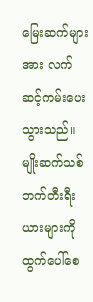မြေးဆက်များအား လက်ဆင့်ကမ်းပေးသွားသည်။ မျိုးဆက်သစ်ဘက်တီးရီးယားများကို ထွက်ပေါ်စေ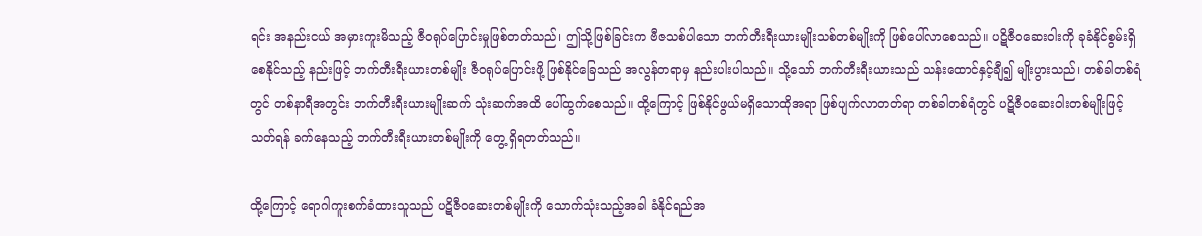ရင်း အနည်းငယ် အမှားကူးမိသည့် ဇီဝရုပ်ပြောင်းမှုဖြစ်တတ်သည်၊ ဤသို့ဖြစ်ခြင်းက ဗီဇသစ်ပါသော ဘက်တီးရီးယားမျိုးသစ်တစ်မျိုးကို ဖြစ်ပေါ်လာစေသည်။ ပဋိဇီဝဆေးဝါးကို ခုခံနိုင်စွမ်းရှိစေနိုင်သည့် နည်းဖြင့် ဘက်တီးရီးယားတစ်မျိုး ဇီဝရုပ်ပြောင်းဖို့ ဖြစ်နိုင်ခြေသည် အလွန်တရာမှ နည်းပါးပါသည်။ သို့သော် ဘက်တီးရီးယားသည် သန်းထောင်နှင့်ချီ၍ မျိုးပွားသည်၊ တစ်ခါတစ်ရံတွင် တစ်နာရီအတွင်း ဘက်တီးရီးယားမျိုးဆက် သုံးဆက်အထိ ပေါ်ထွက်စေသည်။ ထို့ကြောင့် ဖြစ်နိုင်ဖွယ်မရှိသောထိုအရာ ဖြစ်ပျက်လာတတ်ရာ တစ်ခါတစ်ရံတွင် ပဋိဇီဝဆေးဝါးတစ်မျိုးဖြင့်သတ်ရန် ခက်နေသည့် ဘက်တီးရီးယားတစ်မျိုးကို တွေ့ ရှိရတတ်သည်။

ထို့ကြောင့် ရောဂါကူးစက်ခံထားသူသည် ပဋိဇီဝဆေးတစ်မျိုးကို သောက်သုံးသည့်အခါ ခံနိုင်ရည်အ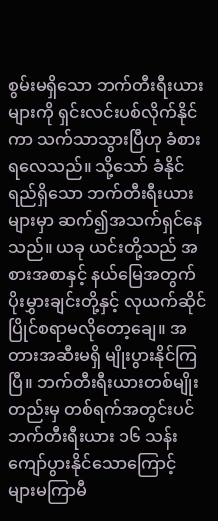စွမ်းမရှိသော ဘက်တီးရီးယားများကို ရှင်းလင်းပစ်လိုက်နိုင်ကာ သက်သာသွားပြီဟု ခံစားရလေသည်။ သို့သော် ခံနိုင်ရည်ရှိသော ဘက်တီးရီးယားများမှာ ဆက်၍အသက်ရှင်နေသည်။ ယခု ယင်းတို့သည် အစားအစာနှင့် နယ်မြေအတွက် ပိုးမွှားချင်းတို့နှင့် လုယက်ဆိုင်ပြိုင်စရာမလိုတော့ချေ။ အတားအဆီးမရှိ မျိုးပွားနိုင်ကြပြီ။ ဘက်တီးရီးယားတစ်မျိုးတည်းမှ တစ်ရက်အတွင်းပင် ဘက်တီးရီးယား ၁၆ သန်းကျော်ပွားနိုင်သောကြောင့် များမကြာမီ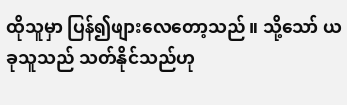ထိုသူမှာ ပြန်၍ဖျားလေတော့သည်။ သို့သော် ယခုသူသည် သတ်နိုင်သည်ဟု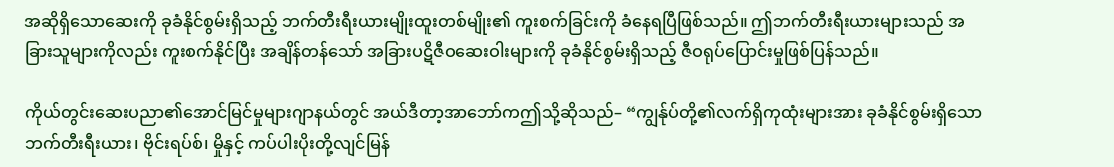အဆိုရှိသောဆေးကို ခုခံနိုင်စွမ်းရှိသည့် ဘက်တီးရီးယားမျိုးထူးတစ်မျိုး၏ ကူးစက်ခြင်းကို ခံနေရပြီဖြစ်သည်။ ဤဘက်တီးရီးယားများသည် အခြားသူများကိုလည်း ကူးစက်နိုင်ပြီး အချိန်တန်သော် အခြားပဋိဇီဝဆေးဝါးများကို ခုခံနိုင်စွမ်းရှိသည့် ဇီဝရုပ်ပြောင်းမှုဖြစ်ပြန်သည်။

ကိုယ်တွင်းဆေးပညာ၏အောင်မြင်မှုများဂျာနယ်တွင် အယ်ဒီတာ့အာဘော်ကဤသို့ဆိုသည်– “ကျွန်ုပ်တို့၏လက်ရှိကုထုံးများအား ခုခံနိုင်စွမ်းရှိသော ဘက်တီးရီးယား၊ ဗိုင်းရပ်စ်၊ မှိုနှင့် ကပ်ပါးပိုးတို့လျင်မြန်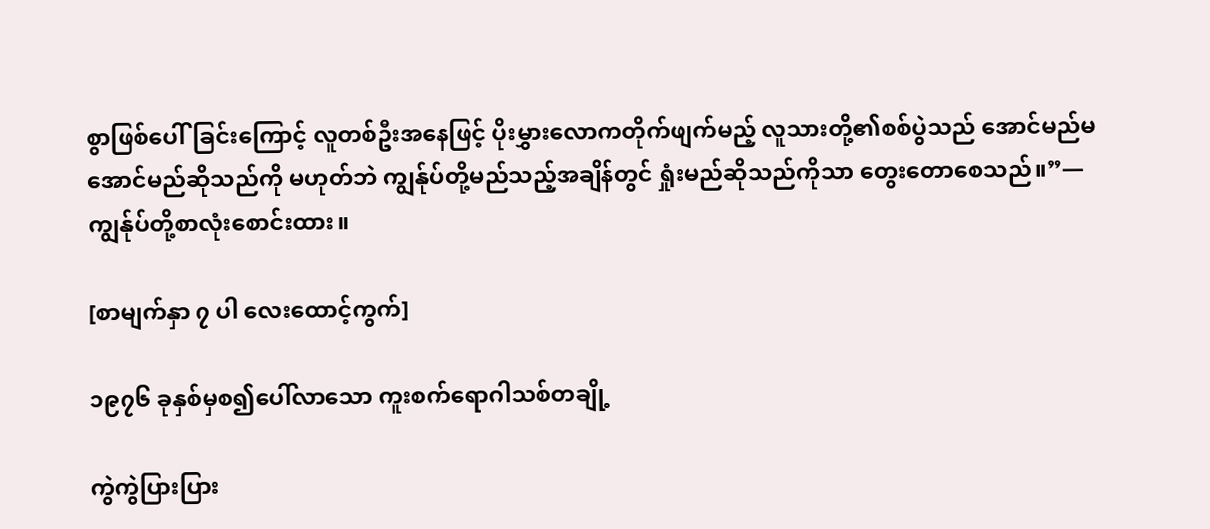စွာဖြစ်ပေါ်ခြင်းကြောင့် လူတစ်ဦးအနေဖြင့် ပိုးမွှားလောကတိုက်ဖျက်မည့် လူသားတို့၏စစ်ပွဲသည် အောင်မည်မအောင်မည်ဆိုသည်ကို မဟုတ်ဘဲ ကျွန်ုပ်တို့မည်သည့်အချိန်တွင် ရှုံးမည်ဆိုသည်ကိုသာ တွေးတောစေသည်။”—ကျွန်ုပ်တို့စာလုံးစောင်းထား။

[စာမျက်နှာ ၇ ပါ လေးထောင့်ကွက်]

၁၉၇၆ ခုနှစ်မှစ၍ပေါ်လာသော ကူးစက်ရောဂါသစ်တချို့

ကွဲကွဲပြားပြား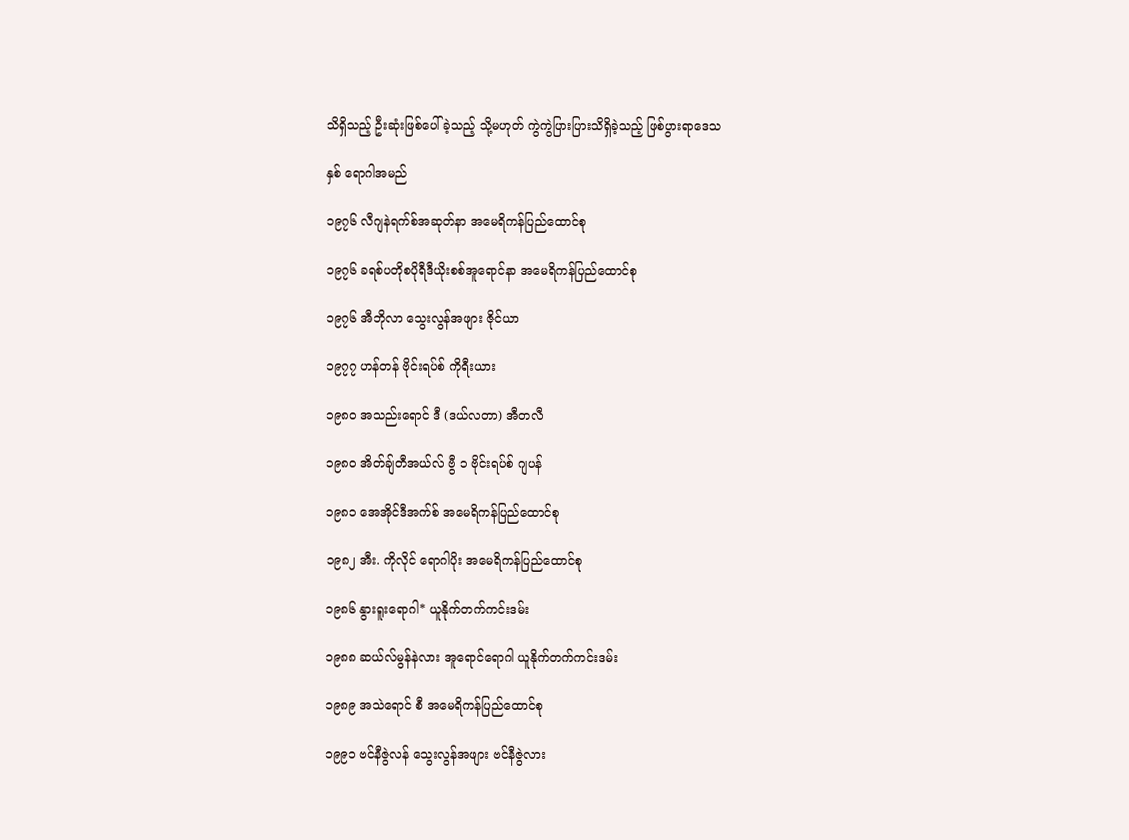သိရှိသည့် ဦးဆုံးဖြစ်ပေါ်ခဲ့သည့် သို့မဟုတ် ကွဲကွဲပြားပြားသိရှိခဲ့သည့် ဖြစ်ပွားရာဒေသ

နှစ် ရောဂါအမည်

၁၉၇၆ လီဂျနဲရက်စ်အဆုတ်နာ အမေရိကန်ပြည်ထောင်စု

၁၉၇၆ ခရစ်ပတိုစပိုရီဒီယိုးစစ်အူရောင်နာ အမေရိကန်ပြည်ထောင်စု

၁၉၇၆ အီဘိုလာ သွေးလွန်အဖျား ဇိုင်ယာ

၁၉၇၇ ဟန်တန် ဗိုင်းရပ်စ် ကိုရီးယား

၁၉၈၀ အသည်းရောင် ဒီ (ဒယ်လတာ) အီတလီ

၁၉၈၀ အိတ်ချ်တီအယ်လ် ဗွီ ၁ ဗိုင်းရပ်စ် ဂျပန်

၁၉၈၁ အေအိုင်ဒီအက်စ် အမေရိကန်ပြည်ထောင်စု

၁၉၈၂ အီး. ကိုလိုင် ရောဂါပိုး အမေရိကန်ပြည်ထောင်စု

၁၉၈၆ နွားရူးရောဂါ* ယူနိုက်တက်ကင်းဒမ်း

၁၉၈၈ ဆယ်လ်မွန်နဲလား အူရောင်ရောဂါ ယူနိုက်တက်ကင်းဒမ်း

၁၉၈၉ အသဲရောင် စီ အမေရိကန်ပြည်ထောင်စု

၁၉၉၁ ဗင်နီဇွဲလန် သွေးလွန်အဖျား ဗင်နီဇွဲလား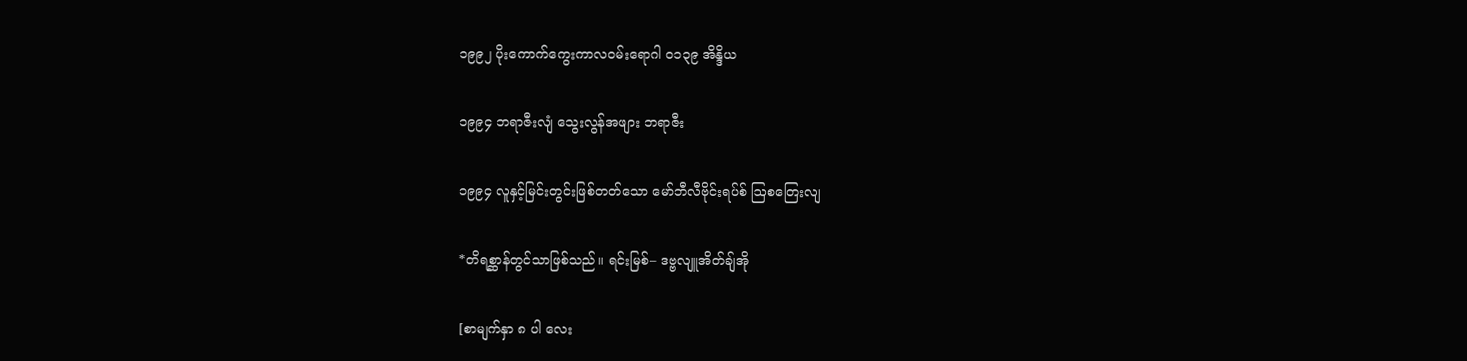၁၉၉၂ ပိုးကောက်ကွေးကာလဝမ်းရောဂါ ၀၁၃၉ အိန္ဒိယ

၁၉၉၄ ဘရာဇီးလျံ သွေးလွန်အဖျား ဘရာဇီး

၁၉၉၄ လူနှင့်မြင်းတွင်းဖြစ်တတ်သော မော်ဘီလီဗိုင်းရပ်စ် ဩစတြေးလျ

*တိရစ္ဆာန်တွင်သာဖြစ်သည်။ ရင်းမြစ်– ဒဗ္ဗလျူအိတ်ချ်အို

[စာမျက်နှာ ၈ ပါ လေး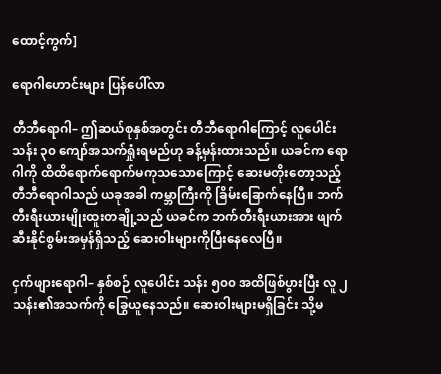ထောင့်ကွက်]

ရောဂါဟောင်းများ ပြန်ပေါ်လာ

တီဘီရောဂါ– ဤဆယ်စုနှစ်အတွင်း တီဘီရောဂါကြောင့် လူပေါင်း သန်း ၃၀ ကျော်အသက်ရှုံးရမည်ဟု ခန့်မှန်းထားသည်။ ယခင်က ရောဂါကို ထိထိရောက်ရောက်မကုသသောကြောင့် ဆေးမတိုးတော့သည့် တီဘီရောဂါသည် ယခုအခါ ကမ္ဘာကြီးကို ခြိမ်းခြောက်နေပြီ။ ဘက်တီးရီးယားမျိုးထူးတချို့သည် ယခင်က ဘက်တီးရီးယားအား ဖျက်ဆီးနိုင်စွမ်းအမှန်ရှိသည့် ဆေးဝါးများကိုပြီးနေလေပြီ။

ငှက်ဖျားရောဂါ– နှစ်စဉ် လူပေါင်း သန်း ၅၀၀ အထိဖြစ်ပွားပြီး လူ ၂ သန်း၏အသက်ကို ခြွေယူနေသည်။ ဆေးဝါးများမရှိခြင်း သို့မ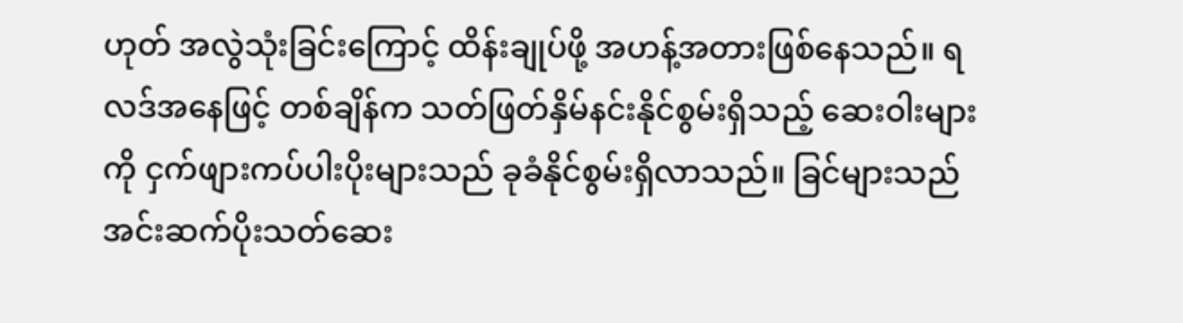ဟုတ် အလွဲသုံးခြင်းကြောင့် ထိန်းချုပ်ဖို့ အဟန့်အတားဖြစ်နေသည်။ ရလဒ်အနေဖြင့် တစ်ချိန်က သတ်ဖြတ်နှိမ်နင်းနိုင်စွမ်းရှိသည့် ဆေးဝါးများကို ငှက်ဖျားကပ်ပါးပိုးများသည် ခုခံနိုင်စွမ်းရှိလာသည်။ ခြင်များသည် အင်းဆက်ပိုးသတ်ဆေး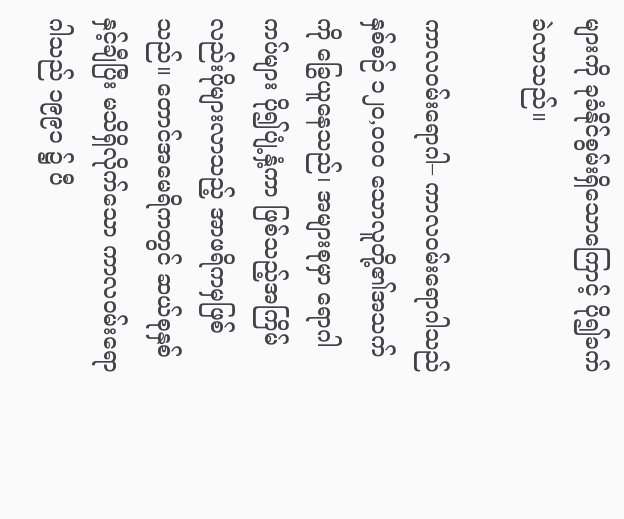များကို ခုခံနိုင်စွမ်းရှိသောကြောင့် ပို၍ခက်ခဲလာသည်။

ကာလဝမ်းရောဂါ– ကာလဝမ်းရောဂါသည် နှစ်စဉ် ၁၂၀,၀၀၀ သောလူတို့၏အသက်ကို ခြွေယူနေသည်၊ အများစုမှာ ရောဂါကပ်များ ပို၍ပျံ့နှံ့ကာ ဖြစ်သည့်အကြိမ်လည်းပိုများလာသည့် အာဖရိကမှဖြစ်သည်။ တောင်အမေရိကတွင် ဆယ်စုနှစ်နှင့်ချီပြီး မသိရှိလိုက်သော ကာလဝမ်းရောဂါသည် ၁၉၉၁ ၌ ပီ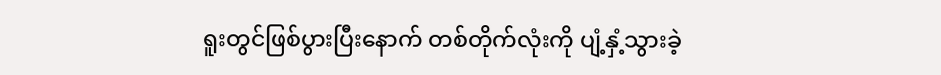ရူးတွင်ဖြစ်ပွားပြီးနောက် တစ်တိုက်လုံးကို ပျံ့နှံ့သွားခဲ့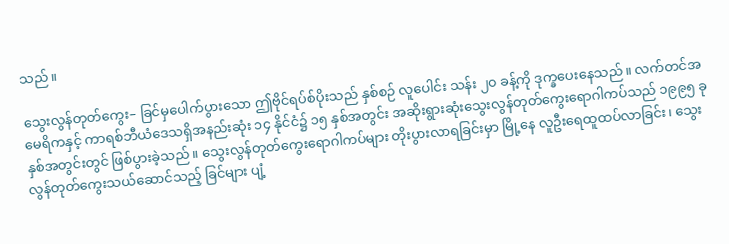သည်။

သွေးလွန်တုတ်ကွေး– ခြင်မှပေါက်ပွားသော ဤဗိုင်ရပ်စ်ပိုးသည် နှစ်စဉ် လူပေါင်း သန်း ၂၀ ခန့်ကို ဒုက္ခပေးနေသည်။ လက်တင်အမေရိကနှင့် ကာရစ်ဘီယံဒေသရှိအနည်းဆုံး ၁၄ နိုင်ငံ၌ ၁၅ နှစ်အတွင်း အဆိုးရွားဆုံးသွေးလွန်တုတ်ကွေးရောဂါကပ်သည် ၁၉၉၅ ခုနှစ်အတွင်းတွင် ဖြစ်ပွားခဲ့သည်။ သွေးလွန်တုတ်ကွေးရောဂါကပ်များ တိုးပွားလာရခြင်းမှာ မြို့နေ လူဦးရေထူထပ်လာခြင်း၊ သွေးလွန်တုတ်ကွေးသယ်ဆောင်သည့် ခြင်များ ပျံ့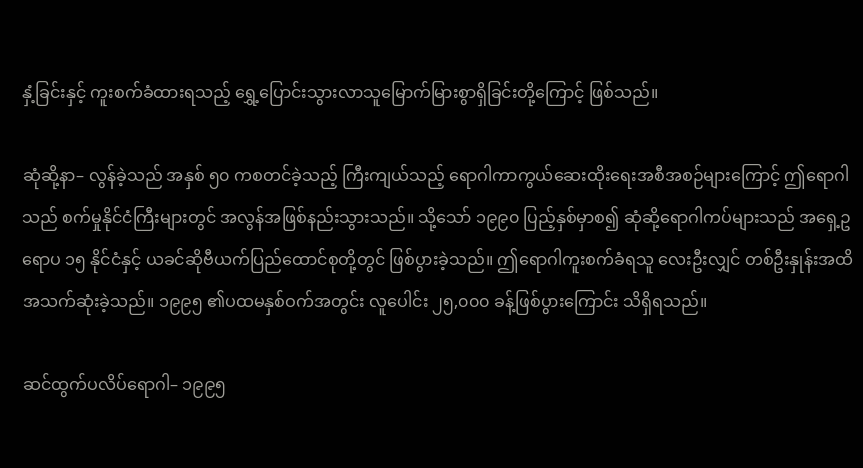နှံ့ခြင်းနှင့် ကူးစက်ခံထားရသည့် ရွှေ့ပြောင်းသွားလာသူမြောက်မြားစွာရှိခြင်းတို့ကြောင့် ဖြစ်သည်။

ဆုံဆို့နာ– လွန်ခဲ့သည် အနှစ် ၅၀ ကစတင်ခဲ့သည့် ကြီးကျယ်သည့် ရောဂါကာကွယ်ဆေးထိုးရေးအစီအစဉ်များကြောင့် ဤရောဂါသည် စက်မှုနိုင်ငံကြီးများတွင် အလွန်အဖြစ်နည်းသွားသည်။ သို့သော် ၁၉၉၀ ပြည့်နှစ်မှာစ၍ ဆုံဆို့ရောဂါကပ်များသည် အရှေ့ဥရောပ ၁၅ နိုင်ငံနှင့် ယခင်ဆိုဗီယက်ပြည်ထောင်စုတို့တွင် ဖြစ်ပွားခဲ့သည်။ ဤရောဂါကူးစက်ခံရသူ လေးဦးလျှင် တစ်ဦးနှုန်းအထိ အသက်ဆုံးခဲ့သည်။ ၁၉၉၅ ၏ပထမနှစ်ဝက်အတွင်း လူပေါင်း ၂၅,၀၀၀ ခန့်ဖြစ်ပွားကြောင်း သိရှိရသည်။

ဆင်ထွက်ပလိပ်ရောဂါ– ၁၉၉၅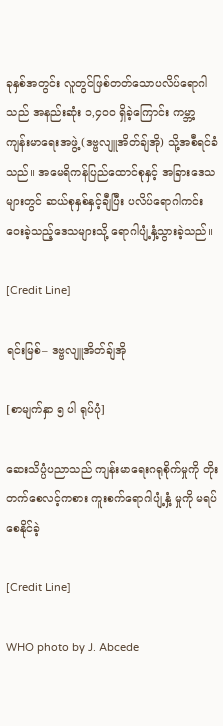ခုနှစ်အတွင်း လူတွင်ဖြစ်တတ်သောပလိပ်ရောဂါသည် အနည်းဆုံး ၁,၄၀၀ ရှိခဲ့ကြောင်း ကမ္ဘာ့ကျန်းမာရေးအဖွဲ့ (ဒဗ္ဗလျူအိတ်ချ်အို) သို့အစီရင်ခံသည်။ အမေရိကန်ပြည်ထောင်စုနှင့် အခြားဒေသများတွင် ဆယ်စုနှစ်နှင့်ချီပြီး ပလိပ်ရောဂါကင်းဝေးခဲ့သည့်ဒေသများသို့ ရောဂါပျံ့နှံ့သွားခဲ့သည်။

[Credit Line]

ရင်းမြစ်– ဒဗ္ဗလျူအိတ်ချ်အို

[စာမျက်နှာ ၅ ပါ ရုပ်ပုံ]

ဆေးသိပ္ပံပညာသည် ကျန်းမာရေးဂရုစိုက်မှုကို တိုးတက်စေလင့်ကစား ကူးစက်ရောဂါပျံ့နှံ့ မှုကို မရပ်စေနိုင်ခဲ့

[Credit Line]

WHO photo by J. Abcede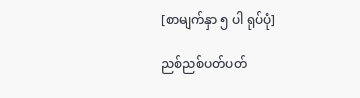[စာမျက်နှာ ၅ ပါ ရုပ်ပုံ]

ညစ်ညစ်ပတ်ပတ်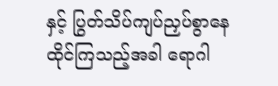နှင့် ပြွတ်သိပ်ကျပ်ညှပ်စွာနေထိုင်ကြသည့်အခါ ရောဂါ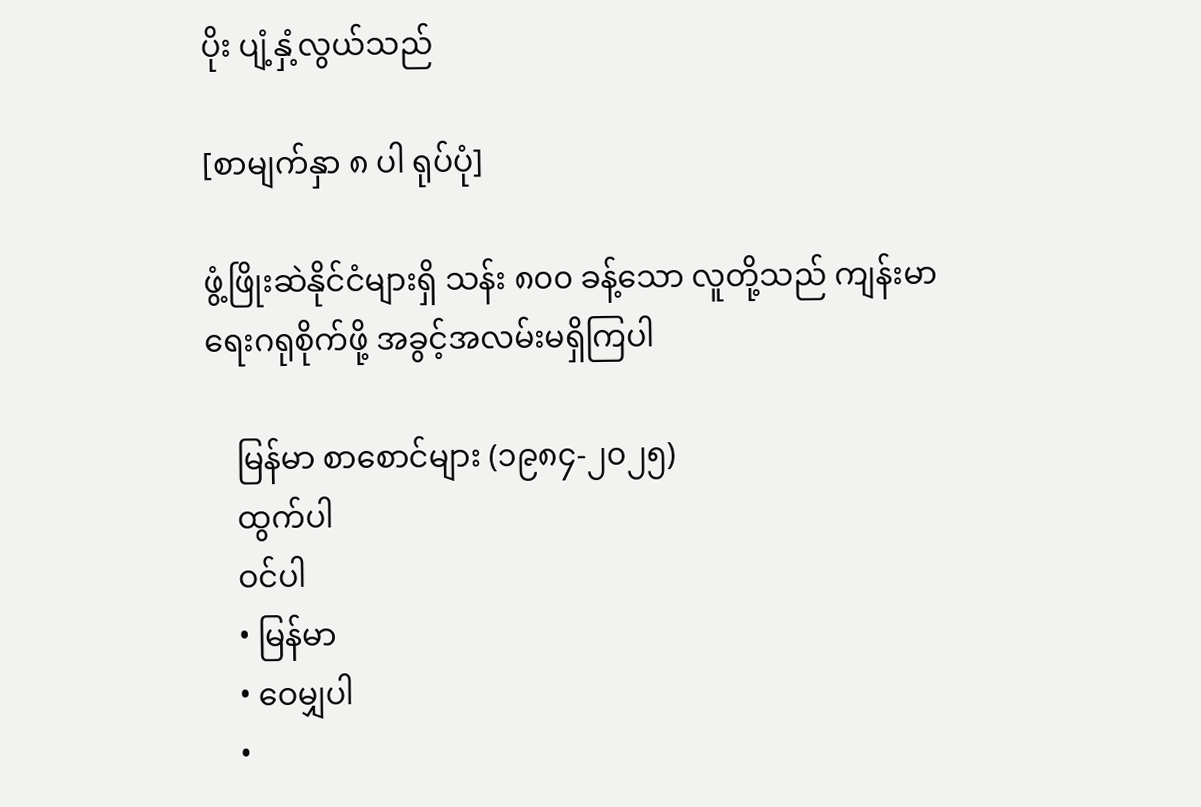ပိုး ပျံ့နှံ့လွယ်သည်

[စာမျက်နှာ ၈ ပါ ရုပ်ပုံ]

ဖွံ့ဖြိုးဆဲနိုင်ငံများရှိ သန်း ၈၀၀ ခန့်သော လူတို့သည် ကျန်းမာရေးဂရုစိုက်ဖို့ အခွင့်အလမ်းမရှိကြပါ

    မြန်မာ စာစောင်များ (၁၉၈၄-၂၀၂၅)
    ထွက်ပါ
    ဝင်ပါ
    • မြန်မာ
    • ဝေမျှပါ
    •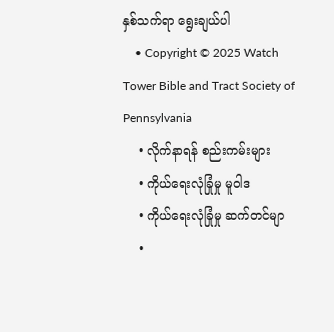နှစ်သက်ရာ ရွေးချယ်ပါ
    • Copyright © 2025 Watch Tower Bible and Tract Society of Pennsylvania
    • လိုက်နာရန် စည်းကမ်းများ
    • ကိုယ်ရေးလုံခြုံမှု မူဝါဒ
    • ကိုယ်ရေးလုံခြုံမှု ဆက်တင်မျာ
    •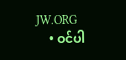JW.ORG
    • ဝင်ပါ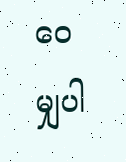ဝေမျှပါ